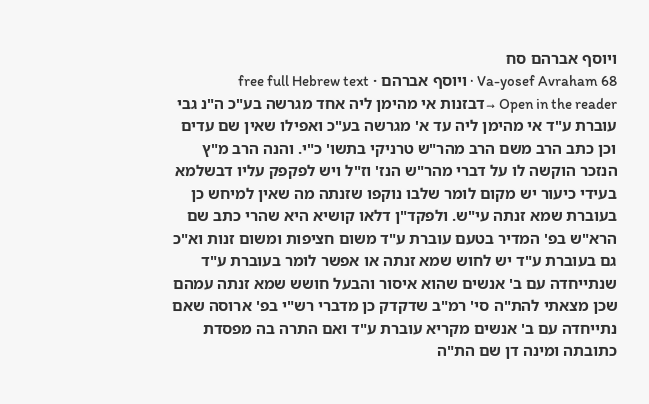ויוסף אברהם סח
Va-yosef Avraham 68 · ויוסף אברהם · free full Hebrew text
Open in the reader →דבזנות אי מהימן ליה אחד מגרשה בע"כ ה"נ גבי עוברת ע"ד אי מהימן ליה עד א' מגרשה בע"כ ואפילו שאין שם עדים וכן כתב הרב משם הרב מהר"ש טרניקי בתשו' כ"י. והנה הרב מ"ץ הנזכר הוקשה לו על דברי מהר"ש הנז' וז"ל ויש לפקפק עליו דבשלמא בעידי כיעור יש מקום לומר שלבו נוקפו שזנתה מה שאין למיחש כן בעוברת שמא זנתה עי"ש. ולפקד"ן דלאו קושיא היא שהרי כתב שם הרא"ש בפ' המדיר בטעם עוברת ע"ד משום חציפות ומשום זנות וא"כ גם בעוברת ע"ד יש לחוש שמא זנתה או אפשר לומר בעוברת ע"ד שנתייחדה עם ב' אנשים שהוא איסור והבעל חושש שמא זנתה עמהם שכן מצאתי להת"ה סי' רמ"ב שדקדק כן מדברי רש"י בפ' ארוסה שאם נתייחדה עם ב' אנשים מקריא עוברת ע"ד ואם התרה בה מפסדת כתובתה ומינה דן שם הת"ה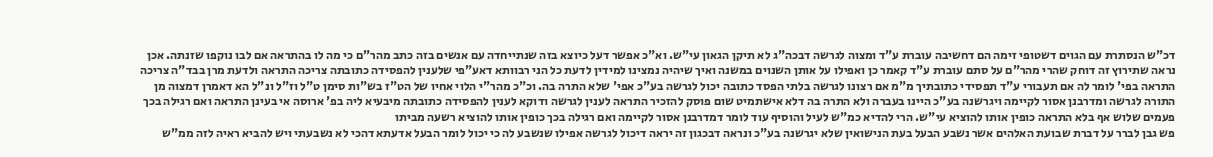דכ"ש הנסתרת עם הגוים דשטופי זימה הם דחשיבה עוברת ע"ד ומצוה לגרשה דבכה"ג לא תיקן הגאון עי"ש. וא"כ אפשר דעל כיוצא בזה שנתייחדה עם אנשים בזה כתב מהר"ם כי מה לו בהתראה אם לבו נוקפו שזנתה. אכן נראה שתירוץ זה דוחק שהרי מהר"ם על סתם עוברת ע"ד קאמר כן ואפילו על אותן השנוים במשנה ואיך שיהיה נמצינו למידין לדעת כל הני רבוותא דאע"פי שלענין להפסידה כתובתה צריכה התראה ולדעת מרן בבד"ה צריכה התראה בפי' לומר לה אם תעבורי ע"ד תפסידי כתובתיך מ"מ אם רצונו לגרשה בלתי הפסד כתובה יכול לגרשה בע"כ אפי' שלא התרה בה. וכ"כ מהר"י הלוי אחיו של הט"ז בש"ות סימן ט"ל וז"ל ונ"ל הא דאמרן דמצוה מן התורה לגרשה ומדרבנן אסור לקיימה ויגרשנה בע"כ היינו בעברה ולא התרה בה דלא אישתמיט שום פוסק להזכיר התראה לענין לגרשה ודוקא לענין להפסידה כתובתה מיבעיא ליה בפ' ארוסה אי בעינן התראה ואם רגילה בכך פעמים שלוש אף בלא התראה כופין אותו להוציא עי"ש. הרי להדיא כמ"ש לעיל והוסיף עוד לומר דמדרבנן אסור לקיימה ואם רגילה בכך כופין אותו להוציא רשעה מביתו
פש גבן לברר על דברת שבועת האלהים אשר נשבע הבעל בעת הנישואין שלא יגרשנה בע"כ ונראה דבכגון זה יראה דיכול לגרשה אפילו שנשבע לה כי יכול לומר הבעל אדעתא דהכי לא נשבעתי ויש להביא ראיה לזה ממ"ש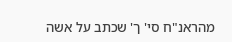מהראנ"ח סי' ך' שכתב על אשה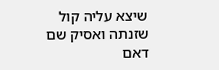שיצא עליה קול שזנתה ואסיק שם דאם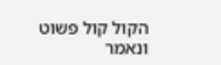הקול קול פשוט ונאמר